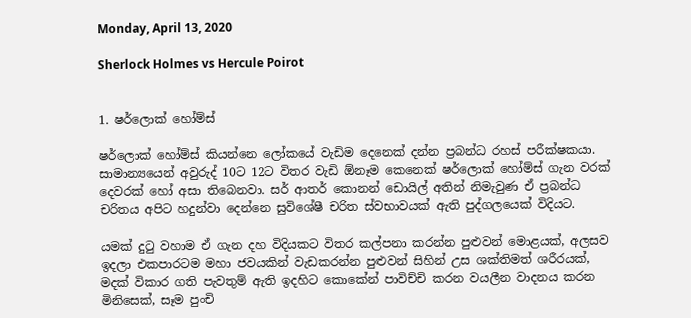Monday, April 13, 2020

Sherlock Holmes vs Hercule Poirot


1. ෂර්ලොක් හෝම්ස්

ෂර්ලොක් හෝම්ස් කියන්නෙ ලෝකයේ වැඩිම දෙනෙක් දන්න ප්‍රබන්ධ රහස් පරීක්ෂකයා. සාමාන්‍යයෙන් අවුරුද් 10ට 12ට විතර වැඩි ඕනෑම කෙනෙක් ෂර්ලොක් හෝම්ස් ගැන වරක් දෙවරක් හෝ අසා තිබෙනවා. සර් ආතර් කොනන් ඩොයිල් අතින් නිමැවුණ ඒ ප්‍රබන්ධ චරිතය අපිට හදුන්වා දෙන්නෙ සුවිශේෂී චරිත ස්වභාවයක් ඇති පුද්ගලයෙක් විදියට.

යමක් දුටු වහාම ඒ ගැන දහ විදියකට විතර කල්පනා කරන්න පුළුවන් මොළයක්, අලසව ඉදලා එකපාරටම මහා ජවයකින් වැඩකරන්න පුළුවන් සිහින් උස ශක්තිමත් ශරීරයක්, මදක් විකාර ගති පැවතුම් ඇති ඉදහිට කොකේන් පාවිච්චි කරන වයලීන වාදනය කරන මිනිසෙක්, සෑම පුංචි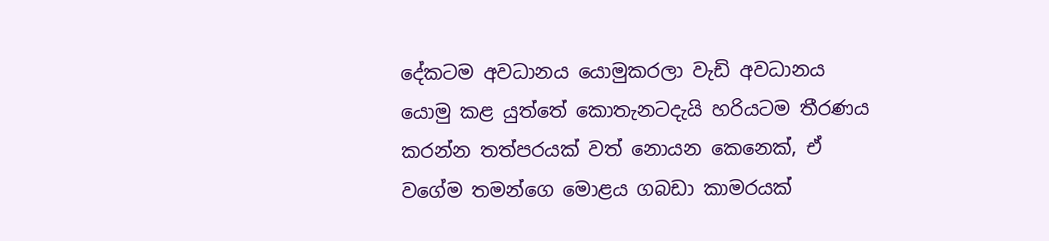දේකටම අවධානය යොමුකරලා වැඩි අවධානය යොමු කළ යුත්තේ කොතැනටදැයි හරියටම තීරණය කරන්න තත්පරයක් වත් නොයන කෙනෙක්, ඒ වගේම තමන්ගෙ මොළය ගබඩා කාමරයක්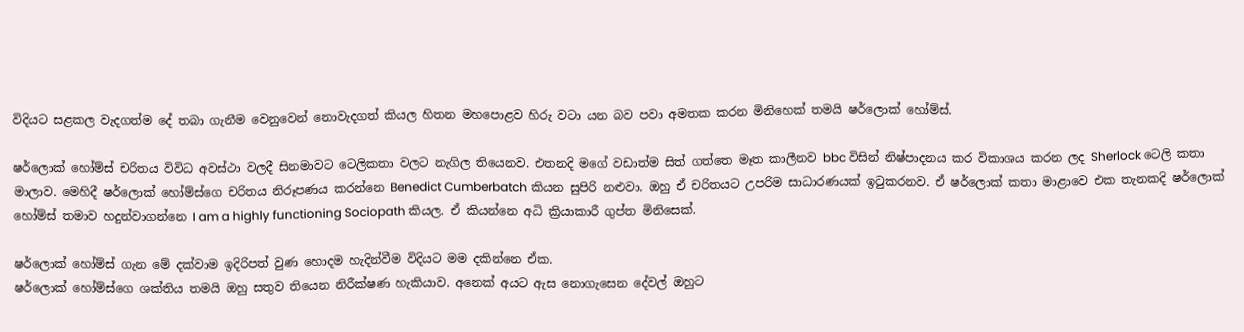විදියට සළකල වැදගත්ම දේ තබා ගැනීම වෙනුවෙන් නොවැදගත් කියල හිතන මහපොළව හිරු වටා යන බව පවා අමතක කරන මිනිහෙක් තමයි ෂර්ලොක් හෝම්ස්.

ෂර්ලොක් හෝම්ස් චරිතය විවිධ අවස්ථා වලදී සිනමාවට ටෙලිකතා වලට නැගිල තියෙනව. එතනදි මගේ වඩාත්ම සිත් ගත්තෙ මෑත කාලීනව bbc විසින් නිෂ්පාදනය කර විකාශය කරන ලද Sherlock ටෙලි කතා මාලාව. මෙහිදී ෂර්ලොක් හෝම්ස්ගෙ චරිතය නිරූපණය කරන්නෙ Benedict Cumberbatch කියන සුපිරි නළුවා. ඔහු ඒ චරිතයට උපරිම සාධාරණයක් ඉටුකරනව. ඒ ෂර්ලොක් කතා මාළාවෙ එක තැනකදි ෂර්ලොක් හෝම්ස් තමාව හදුන්වාගන්නෙ I am a highly functioning Sociopath කියල. ඒ කියන්නෙ අධි ක්‍රියාකාරී ගුප්ත මිනිසෙක්.

ෂර්ලොක් හෝම්ස් ගැන මේ දක්වාම ඉදිරිපත් වුණ හොදම හැදින්වීම විදියට මම දකින්නෙ ඒක.
ෂර්ලොක් හෝම්ස්ගෙ ශක්තිය තමයි ඔහු සතුව තියෙන නිරීක්ෂණ හැකියාව. අනෙක් අයට ඇස නොගැසෙන දේවල් ඔහුට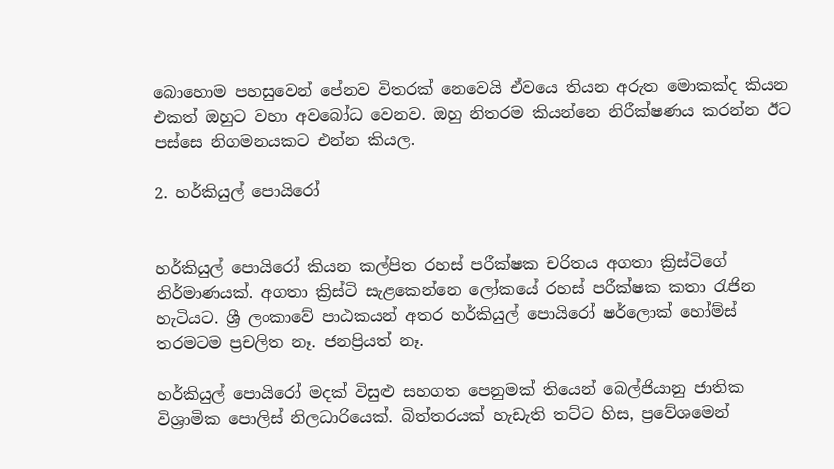බොහොම පහසුවෙන් පේනව විතරක් නෙවෙයි ඒවයෙ තියන අරුත මොකක්ද කියන එකත් ඔහුට වහා අවබෝධ වෙනව. ඔහු නිතරම කියන්නෙ නිරීක්ෂණය කරන්න ඊට පස්සෙ නිගමනයකට එන්න කියල.

2. හර්කියුල් පොයිරෝ


හර්කියුල් පොයිරෝ කියන කල්පිත රහස් පරීක්ෂක චරිතය අගතා ක්‍රිස්ටිගේ නිර්මාණයක්. අගතා ක්‍රිස්ටි සැළකෙන්නෙ ලෝකයේ රහස් පරීක්ෂක කතා රැජින හැටියට. ශ්‍රී ලංකාවේ පාඨකයන් අතර හර්කියුල් පොයිරෝ ෂර්ලොක් හෝම්ස් තරමටම ප්‍රචලිත නෑ. ජනප්‍රියත් නෑ.

හර්කියුල් පොයිරෝ මදක් විසුළු සහගත පෙනුමක් තියෙන් බෙල්ජියානු ජාතික විශ්‍රාමික පොලිස් නිලධාරියෙක්. බිත්තරයක් හැඩැති තට්ට හිස, ප්‍රවේශමෙන්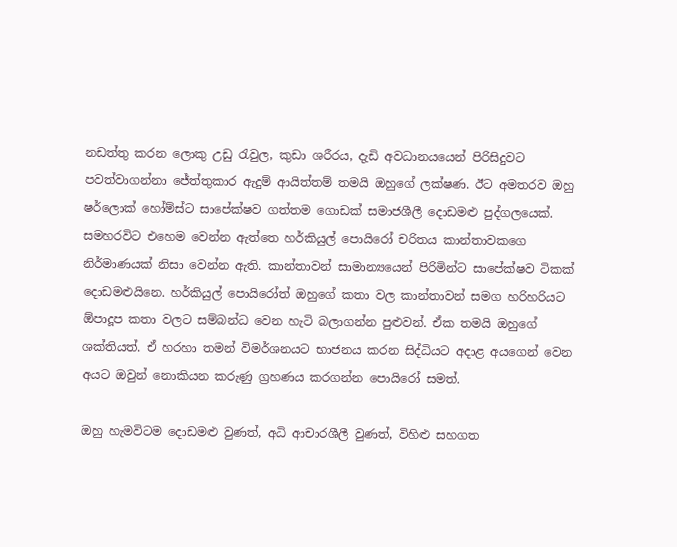නඩත්තු කරන ලොකු උඩු රැවුල, කුඩා ශරීරය, දැඩි අවධානයයෙන් පිරිසිදුවට පවත්වාගන්නා ජේත්තුකාර ඇදුම් ආයිත්තම් තමයි ඔහුගේ ලක්ෂණ. ඊට අමතරව ඔහු ෂර්ලොක් හෝම්ස්ට සාපේක්ෂව ගත්තම ගොඩක් සමාජශීලී දොඩමළු පුද්ගලයෙක්. සමහරවිට එහෙම වෙන්න ඇත්තෙ හර්කියුල් පොයිරෝ චරිතය කාන්තාවකගෙ නිර්මාණයක් නිසා වෙන්න ඇති. කාන්තාවන් සාමාන්‍යයෙන් පිරිමින්ට සාපේක්ෂව ටිකක් දොඩමළුයිනෙ. හර්කියුල් පොයිරෝත් ඔහුගේ කතා වල කාන්තාවන් සමග හරිහරියට ඕපාදූප කතා වලට සම්බන්ධ වෙන හැටි බලාගන්න පුළුවන්. ඒක තමයි ඔහුගේ ශක්තියත්. ඒ හරහා තමන් විමර්ශනයට භාජනය කරන සිද්ධියට අදාළ අයගෙන් වෙන අයට ඔවුන් නොකියන කරුණු ග්‍රහණය කරගන්න පොයිරෝ සමත්.

ඔහු හැමවිටම දොඩමළු වුණත්, අධි ආචාරශීලී වුණත්, විහිළු සහගත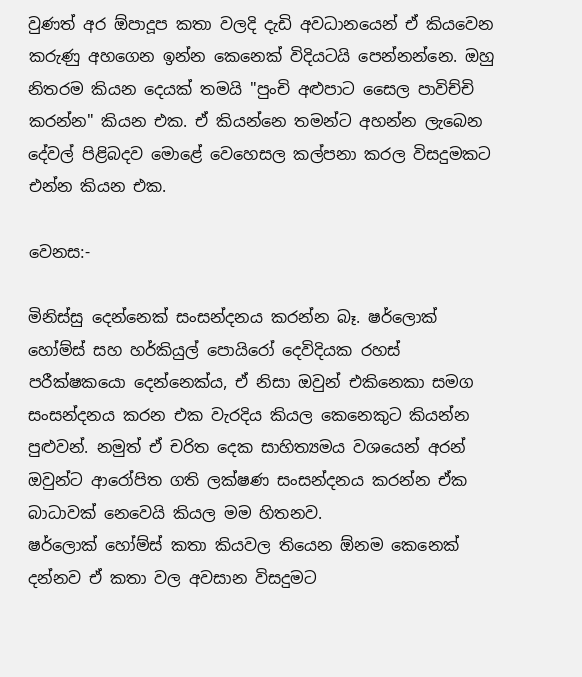වුණත් අර ඕපාදූප කතා වලදි දැඩි අවධානයෙන් ඒ කියවෙන කරුණු අහගෙන ඉන්න කෙනෙක් විදියටයි පෙන්නන්නෙ. ඔහු නිතරම කියන දෙයක් තමයි "පුංචි අළුපාට සෛල පාවිච්චි කරන්න" කියන එක. ඒ කියන්නෙ තමන්ට අහන්න ලැබෙන දේවල් පිළිබදව මොළේ වෙහෙසල කල්පනා කරල විසදුමකට එන්න කියන එක.

වෙනස:-

මිනිස්සු දෙන්නෙක් සංසන්දනය කරන්න බෑ. ෂර්ලොක් හෝම්ස් සහ හර්කියුල් පොයිරෝ දෙවිදියක රහස් පරීක්ෂකයො දෙන්නෙක්ය, ඒ නිසා ඔවුන් එකිනෙකා සමග සංසන්දනය කරන එක වැරදිය කියල කෙනෙකුට කියන්න පුළුවන්. නමුත් ඒ චරිත දෙක සාහිත්‍යමය වශයෙන් අරන් ඔවුන්ට ආරෝපිත ගති ලක්ෂණ සංසන්දනය කරන්න ඒක බාධාවක් නෙවෙයි කියල මම හිතනව.
ෂර්ලොක් හෝම්ස් කතා කියවල තියෙන ඕනම කෙනෙක් දන්නව ඒ කතා වල අවසාන විසදුමට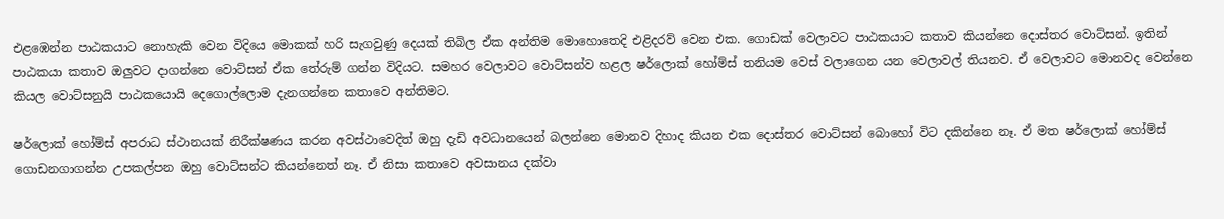එළඹෙන්න පාඨකයාට නොහැකි වෙන විදියෙ මොකක් හරි සැගවුණු දෙයක් තිබිල ඒක අන්තිම මොහොතෙදි එළිදරව් වෙන එක. ගොඩක් වෙලාවට පාඨකයාට කතාව කියන්නෙ දොස්තර වොට්සන්. ඉතින් පාඨකයා කතාව ඔලුවට දාගන්නෙ වොට්සන් ඒක තේරුම් ගන්න විදියට. සමහර වෙලාවට වොට්සන්ව හළල ෂර්ලොක් හෝම්ස් තනියම වෙස් වලාගෙන යන වෙලාවල් තියනව. ඒ වෙලාවට මොනවද වෙන්නෙ කියල වොට්සනුයි පාඨකයොයි දෙගොල්ලොම දැනගන්නෙ කතාවෙ අන්තිමට.

ෂර්ලොක් හෝම්ස් අපරාධ ස්ථානයක් නිරීක්ෂණය කරන අවස්ථාවෙදිත් ඔහු දැඩි අවධානයෙන් බලන්නෙ මොනව දිහාද කියන එක දොස්තර වොට්සන් බොහෝ විට දකින්නෙ නෑ. ඒ මත ෂර්ලොක් හෝම්ස් ගොඩනගාගන්න උපකල්පන ඔහු වොට්සන්ට කියන්නෙත් නෑ. ඒ නිසා කතාවෙ අවසානය දක්වා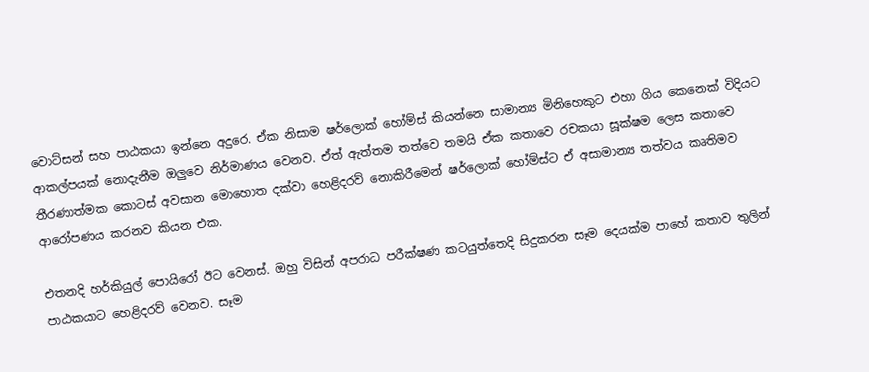වොට්සන් සහ පාඨකයා ඉන්නෙ අදුරෙ. ඒක නිසාම ෂර්ලොක් හෝම්ස් කියන්නෙ සාමාන්‍ය මිනිහෙකුට එහා ගිය කෙනෙක් විදියට ආකල්පයක් නොදැනීම ඔලුවෙ නිර්මාණය වෙනව. ඒත් ඇත්තම තත්වෙ තමයි ඒක කතාවෙ රචකයා සූක්ෂම ලෙස කතාවෙ තීරණාත්මක කොටස් අවසාන මොහොත දක්වා හෙළිදරව් නොකිරීමෙන් ෂර්ලොක් හෝම්ස්ට ඒ අසාමාන්‍ය තත්වය කෘතිමව ආරෝපණය කරනව කියන එක.

එතනදි හර්කියුල් පොයිරෝ ඊට වෙනස්. ඔහු විසින් අපරාධ පරීක්ෂණ කටයුත්තෙදි සිදුකරන සෑම දෙයක්ම පාහේ කතාව තුලින් පාඨකයාට හෙළිදරව් වෙනව. සෑම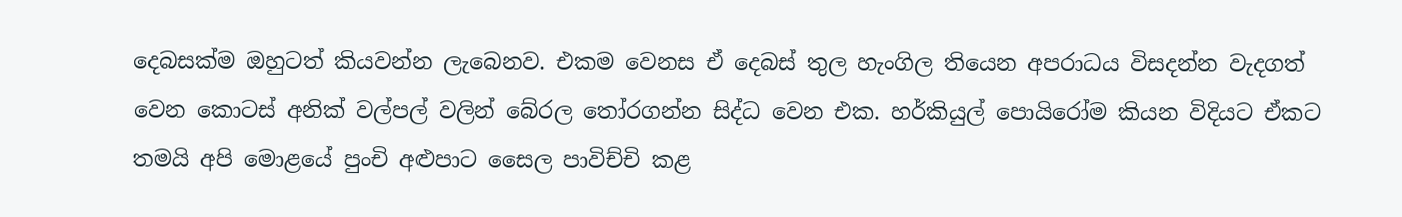දෙබසක්ම ඔහුටත් කියවන්න ලැබෙනව. එකම වෙනස ඒ දෙබස් තුල හැංගිල තියෙන අපරාධය විසදන්න වැදගත් වෙන කොටස් අනික් වල්පල් වලින් බේරල තෝරගන්න සිද්ධ වෙන එක. හර්කියුල් පොයිරෝම කියන විදියට ඒකට තමයි අපි මොළයේ පුංචි අළුපාට සෛල පාවිච්චි කළ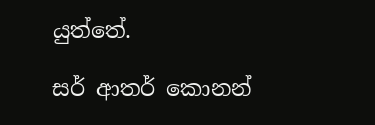යුත්තේ.

සර් ආතර් කොනන්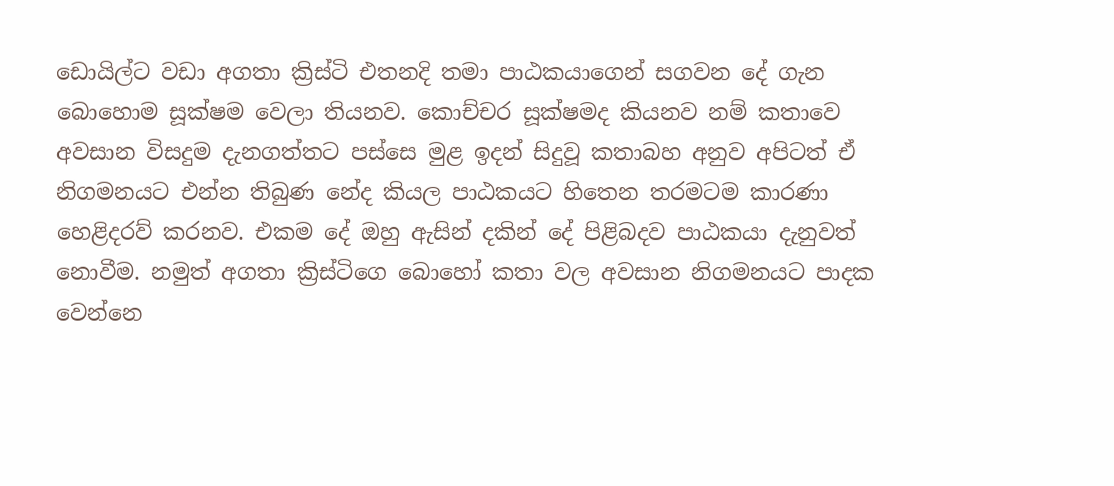ඩොයිල්ට වඩා අගතා ක්‍රිස්ටි එතනදි තමා පාඨකයාගෙන් සගවන දේ ගැන බොහොම සූක්ෂම වෙලා තියනව. කොච්චර සූක්ෂමද කියනව නම් කතාවෙ අවසාන විසදුම දැනගත්තට පස්සෙ මුළ ඉදන් සිදුවූ කතාබහ අනුව අපිටත් ඒ නිගමනයට එන්න තිබුණ නේද කියල පාඨකයට හිතෙන තරමටම කාරණා හෙළිදරව් කරනව. එකම දේ ඔහු ඇසින් දකින් දේ පිළිබදව පාඨකයා දැනුවත් නොවීම. නමුත් අගතා ක්‍රිස්ටිගෙ බොහෝ කතා වල අවසාන නිගමනයට පාදක වෙන්නෙ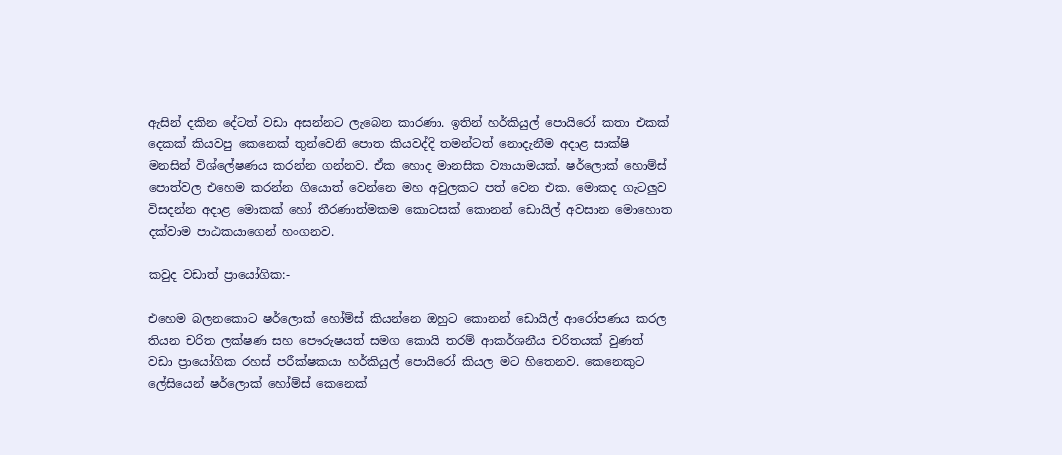ඇසින් දකින දේටත් වඩා අසන්නට ලැබෙන කාරණා. ඉතින් හර්කියුල් පොයිරෝ කතා එකක් දෙකක් කියවපු කෙනෙක් තුන්වෙනි පොත කියවද්දි තමන්ටත් නොදැනීම අදාළ සාක්ෂි මනසින් විශ්ලේෂණය කරන්න ගන්නව. ඒක හොද මානසික ව්‍යායාමයක්. ෂර්ලොක් හොම්ස් පොත්වල එහෙම කරන්න ගියොත් වෙන්නෙ මහ අවුලකට පත් වෙන එක. මොකද ගැටලුව විසදන්න අදාළ මොකක් හෝ තීරණාත්මකම කොටසක් කොනන් ඩොයිල් අවසාන මොහොත දක්වාම පාඨකයාගෙන් හංගනව.

කවුද වඩාත් ප්‍රායෝගික:-

එහෙම බලනකොට ෂර්ලොක් හෝම්ස් කියන්නෙ ඔහුට කොනන් ඩොයිල් ආරෝපණය කරල තියන චරිත ලක්ෂණ සහ පෞරුෂයත් සමග කොයි තරම් ආකර්ශනීය චරිතයක් වුණත් වඩා ප්‍රායෝගික රහස් පරීක්ෂකයා හර්කියුල් පොයිරෝ කියල මට හිතෙනව. කෙනෙකුට ලේසියෙන් ෂර්ලොක් හෝම්ස් කෙනෙක්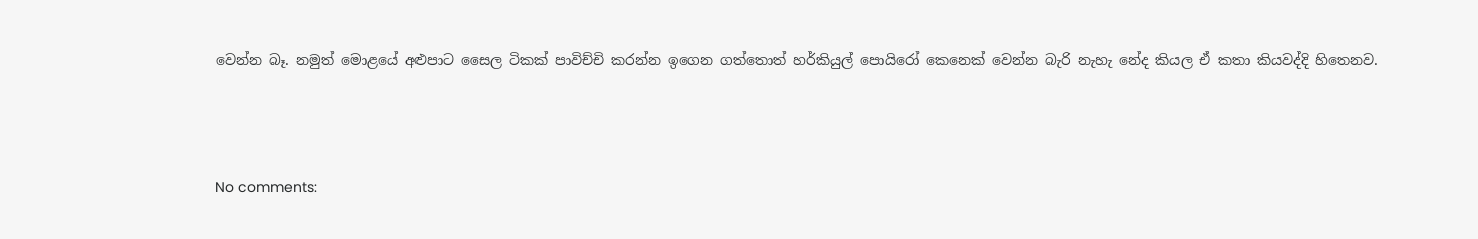වෙන්න බෑ. නමුත් මොළයේ අළුපාට සෛල ටිකක් පාවිච්චි කරන්න ඉගෙන ගත්තොත් හර්කියුල් පොයිරෝ කෙනෙක් වෙන්න බැරි නැහැ නේද කියල ඒ කතා කියවද්දි හිතෙනව.




No comments: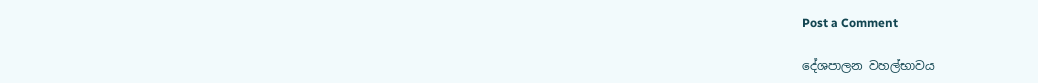Post a Comment

දේශපාලන වහල්භාවය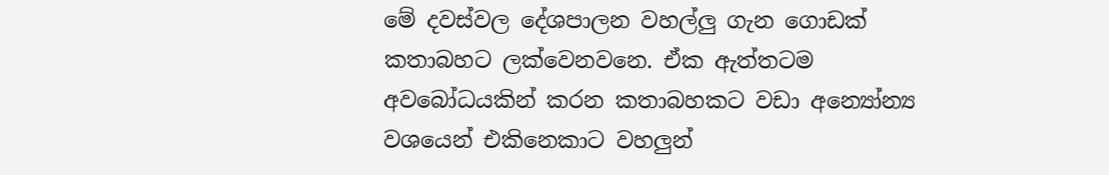මේ දවස්වල දේශපාලන වහල්ලු ගැන ගොඩක් කතාබහට ලක්වෙනවනෙ. ඒක ඇත්තටම අවබෝධයකින් කරන කතාබහකට වඩා අන්‍යෝන්‍ය වශයෙන් එකිනෙකාට වහලුන්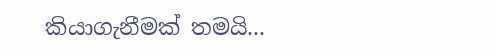කියාගැනීමක් තමයි...